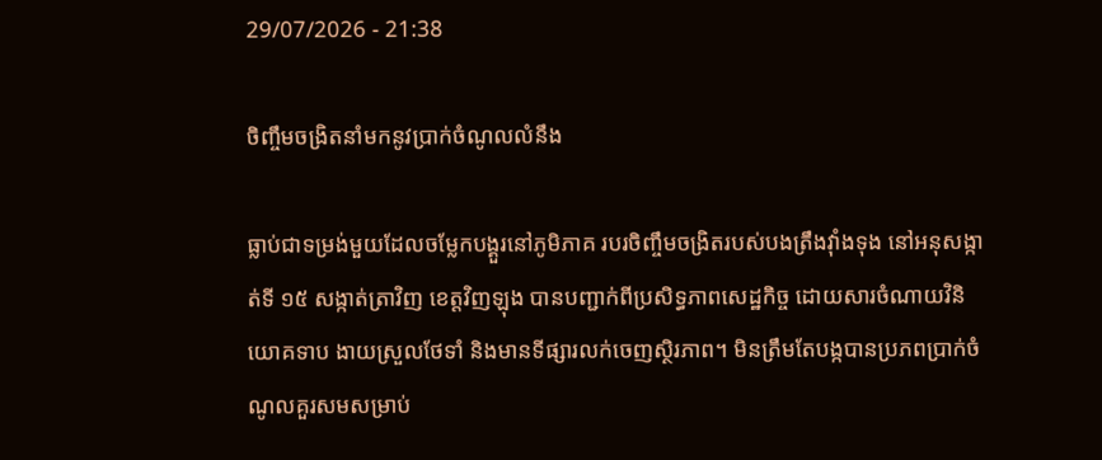29/07/2026 - 21:38

ចិញ្ចឹមចង្រិតនាំមកនូវប្រាក់ចំណូលលំនឹង

ធ្លាប់ជាទម្រង់មួយដែលចម្លែកបង្គួរនៅភូមិភាគ របរចិញ្ចឹមចង្រិតរបស់បងត្រឹងវ៉ាំងទុង នៅអនុសង្កាត់ទី ១៥ សង្កាត់ត្រាវិញ ខេត្តវិញឡុង បានបញ្ជាក់ពីប្រសិទ្ធភាពសេដ្ឋកិច្ច ដោយសារចំណាយវិនិយោគទាប ងាយស្រួលថែទាំ និងមានទីផ្សារលក់ចេញស្ថិរភាព។ មិនត្រឹមតែបង្កបានប្រភពប្រាក់ចំណូលគួរសមសម្រាប់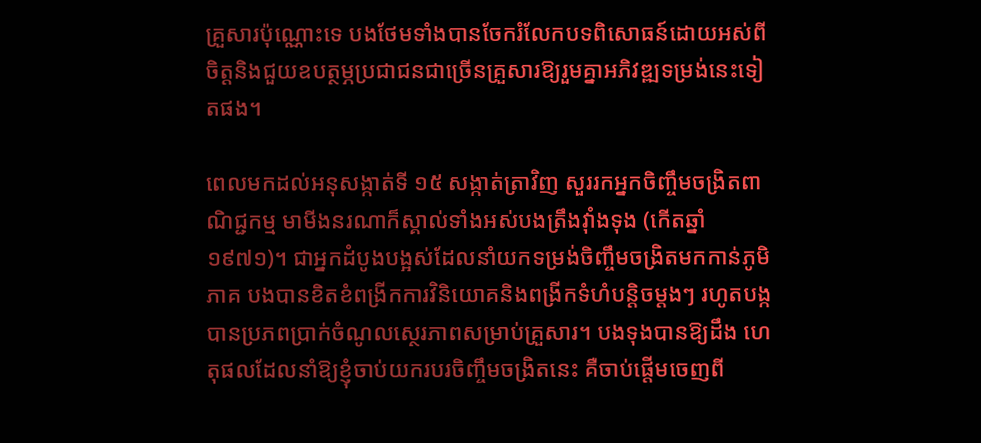គ្រួសារប៉ុណ្ណោះទេ បងថែមទាំងបានចែករំលែកបទពិសោធន៍ដោយអស់ពីចិត្តនិងជួយឧបត្ថម្ភប្រជាជនជាច្រើនគ្រួសារឱ្យរួមគ្នាអភិវឌ្ឍទម្រង់នេះទៀតផង។

ពេលមកដល់អនុសង្កាត់ទី ១៥ សង្កាត់ត្រាវិញ សួររកអ្នកចិញ្ចឹមចង្រិតពាណិជ្ជកម្ម មាមីងនរណាក៏ស្គាល់ទាំងអស់បងត្រឹងវ៉ាំងទុង (កើតឆ្នាំ១៩៧១)។ ជាអ្នកដំបូងបង្អស់ដែលនាំយកទម្រង់ចិញ្ចឹមចង្រិតមកកាន់ភូមិភាគ បងបានខិតខំពង្រីកការវិនិយោគនិងពង្រីកទំហំបន្តិចម្តងៗ រហូតបង្កបានប្រភពប្រាក់ចំណូលស្ថេរភាពសម្រាប់គ្រួសារ។ បងទុងបានឱ្យដឹង ហេតុផលដែលនាំឱ្យខ្ញុំចាប់យករបរចិញ្ចឹមចង្រិតនេះ គឺចាប់ផ្តើមចេញពី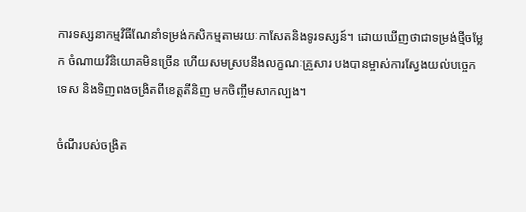ការទស្សនាកម្មវិធីណែនាំទម្រង់កសិកម្មតាមរយៈកាសែតនិងទូរទស្សន៍។ ដោយឃើញថាជាទម្រង់ថ្មីចម្លែក ចំណាយវិនិយោគមិនច្រើន ហើយសមស្របនឹងលក្ខណៈគ្រួសារ បងបានម្ចាស់ការស្វែងយល់បច្ចេកទេស និងទិញពងចង្រិតពីខេត្តតីនិញ មកចិញ្ចឹមសាកល្បង។

ចំណីរបស់ចង្រិត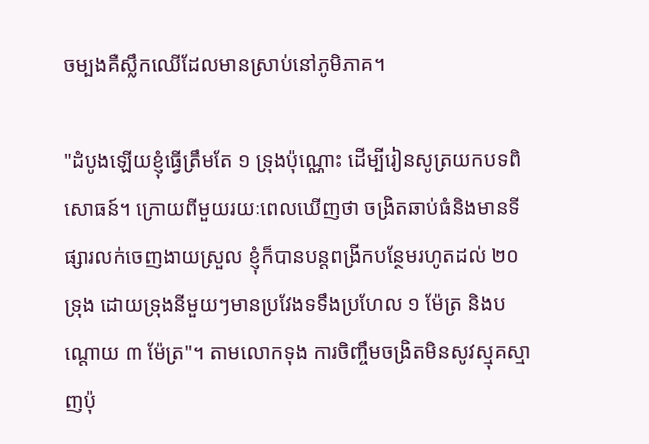ចម្បងគឺស្លឹកឈើដែលមានស្រាប់នៅភូមិភាគ។

"ដំបូងឡើយខ្ញុំធ្វើត្រឹមតែ ១ ទ្រុងប៉ុណ្ណោះ ដើម្បីរៀនសូត្រយកបទពិសោធន៍។ ក្រោយពីមួយរយៈពេលឃើញថា ចង្រិតឆាប់ធំនិងមានទីផ្សារលក់ចេញងាយស្រួល ខ្ញុំក៏បានបន្តពង្រីកបន្ថែមរហូតដល់ ២០ ទ្រុង ដោយទ្រុងនីមួយៗមានប្រវែងទទឹងប្រហែល ១ ម៉ែត្រ និងបណ្តោយ ៣ ម៉ែត្រ"។ តាមលោកទុង ការចិញ្ចឹមចង្រិតមិនសូវស្មុគស្មាញប៉ុ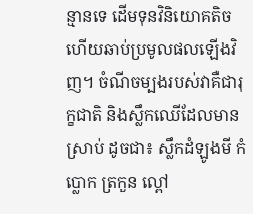ន្មានទេ ដើមទុនវិនិយោគតិច ហើយឆាប់ប្រមូលផលឡើងវិញ។ ចំណីចម្បងរបស់វាគឺជារុក្ខជាតិ និងស្លឹកឈើដែលមានស្រាប់ ដូចជា៖ ស្លឹកដំឡូងមី កំប្លោក ត្រកួន ល្ពៅ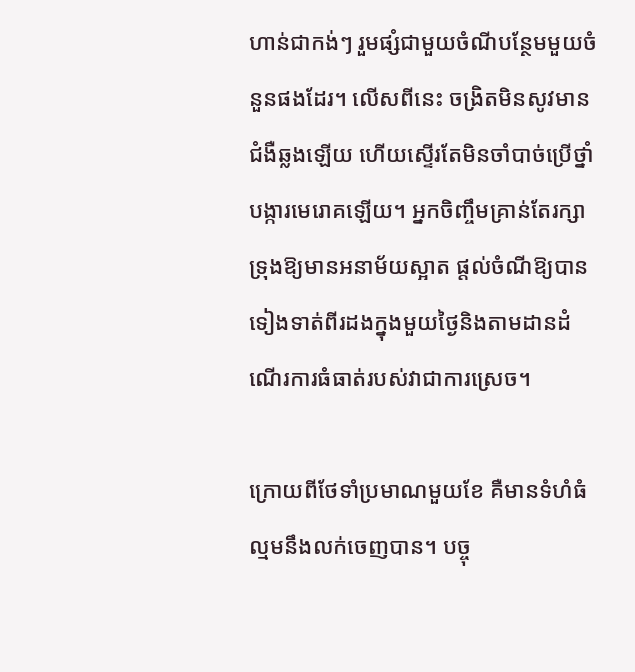ហាន់ជាកង់ៗ រួមផ្សំជាមួយចំណីបន្ថែមមួយចំនួនផងដែរ។ លើសពីនេះ ចង្រិតមិនសូវមានជំងឺឆ្លងឡើយ ហើយស្ទើរតែមិនចាំបាច់ប្រើថ្នាំបង្ការមេរោគឡើយ។ អ្នកចិញ្ចឹមគ្រាន់តែរក្សាទ្រុងឱ្យមានអនាម័យស្អាត ផ្តល់ចំណីឱ្យបានទៀងទាត់ពីរដងក្នុងមួយថ្ងៃនិងតាមដានដំណើរការធំធាត់របស់វាជាការស្រេច។

ក្រោយពីថែទាំប្រមាណមួយខែ គឺមានទំហំធំល្មមនឹងលក់ចេញបាន។ បច្ចុ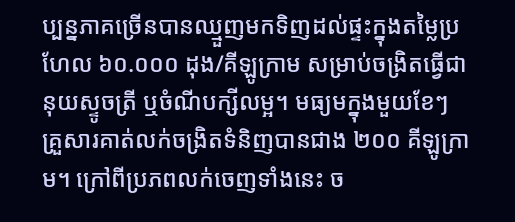ប្បន្នភាគច្រើនបានឈ្មួញមកទិញដល់ផ្ទះក្នុងតម្លៃប្រហែល ៦០.០០០ ដុង/គីឡូក្រាម សម្រាប់ចង្រិតធ្វើជានុយស្ទូចត្រី ឬចំណីបក្សីលម្អ។ មធ្យមក្នុងមួយខែៗ គ្រួសារគាត់លក់ចង្រិតទំនិញបានជាង ២០០ គីឡូក្រាម។ ក្រៅពីប្រភពលក់ចេញទាំងនេះ ច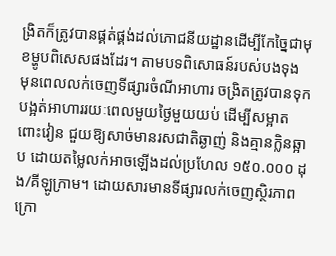ង្រិតក៏ត្រូវបានផ្គត់ផ្គង់ដល់ភោជនីយដ្ឋានដើម្បីកែច្នៃជាមុខម្ហូបពិសេសផងដែរ។ តាមបទពិសោធន៍របស់បងទុង មុនពេលលក់ចេញទីផ្សារចំណីអាហារ ចង្រិតត្រូវបានទុកបង្អត់អាហាររយៈពេលមួយថ្ងៃមួយយប់ ដើម្បីសម្អាតពោះវៀន ជួយឱ្យសាច់មានរសជាតិឆ្ងាញ់ និងគ្មានក្លិនឆ្អាប ដោយតម្លៃលក់អាចឡើងដល់ប្រហែល ១៥០.០០០ ដុង/គីឡូក្រាម។ ដោយសារមានទីផ្សារលក់ចេញស្ថិរភាព ក្រោ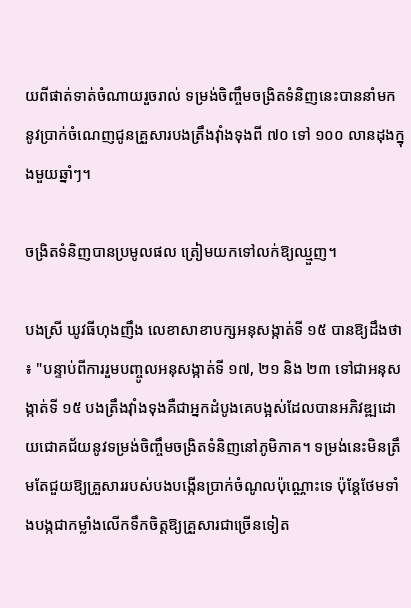យពីផាត់ទាត់ចំណាយរួចរាល់ ទម្រង់ចិញ្ចឹមចង្រិតទំនិញនេះបាននាំមកនូវប្រាក់ចំណេញជូនគ្រួសារបងត្រឹងវ៉ាំងទុងពី ៧០ ទៅ ១០០ លានដុងក្នុងមួយឆ្នាំៗ។

ចង្រិតទំនិញបានប្រមូលផល ត្រៀមយកទៅលក់ឱ្យឈ្មួញ។

បងស្រី ឃូវធីហុងញឹង លេខាសាខាបក្សអនុសង្កាត់ទី ១៥ បានឱ្យដឹងថា៖ "បន្ទាប់ពីការរួមបញ្ចូលអនុសង្កាត់ទី ១៧, ២១ និង ២៣ ទៅជាអនុសង្កាត់ទី ១៥ បងត្រឹងវ៉ាំងទុងគឺជាអ្នកដំបូងគេបង្អស់ដែលបានអភិវឌ្ឍដោយជោគជ័យនូវទម្រង់ចិញ្ចឹមចង្រិតទំនិញនៅភូមិភាគ។ ទម្រង់នេះមិនត្រឹមតែជួយឱ្យគ្រួសាររបស់បងបង្កើនប្រាក់ចំណូលប៉ុណ្ណោះទេ ប៉ុន្តែថែមទាំងបង្កជាកម្លាំងលើកទឹកចិត្តឱ្យគ្រួសារជាច្រើនទៀត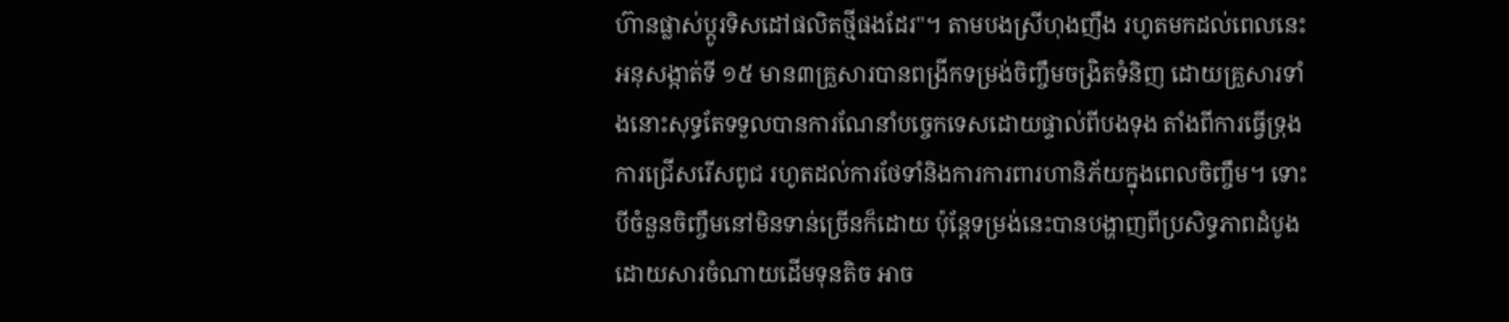ហ៊ានផ្លាស់ប្តូរទិសដៅផលិតថ្មីផងដែរ"។ តាមបងស្រីហុងញឹង រហូតមកដល់ពេលនេះ អនុសង្កាត់ទី ១៥ មាន៣គ្រួសារបានពង្រីកទម្រង់ចិញ្ចឹមចង្រិតទំនិញ ដោយគ្រួសារទាំងនោះសុទ្ធតែទទួលបានការណែនាំបច្ចេកទេសដោយផ្ទាល់ពីបងទុង តាំងពីការធ្វើទ្រុង ការជ្រើសរើសពូជ រហូតដល់ការថែទាំនិងការការពារហានិភ័យក្នុងពេលចិញ្ចឹម។ ទោះបីចំនួនចិញ្ចឹមនៅមិនទាន់ច្រើនក៏ដោយ ប៉ុន្តែទម្រង់នេះបានបង្ហាញពីប្រសិទ្ធភាពដំបូង ដោយសារចំណាយដើមទុនតិច អាច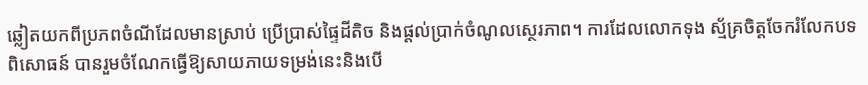ឆ្លៀតយកពីប្រភពចំណីដែលមានស្រាប់ ប្រើប្រាស់ផ្ទៃដីតិច និងផ្តល់ប្រាក់ចំណូលស្ថេរភាព។ ការដែលលោកទុង ស្ម័គ្រចិត្តចែករំលែកបទពិសោធន៍ បានរួមចំណែកធ្វើឱ្យសាយភាយទម្រង់នេះនិងបើ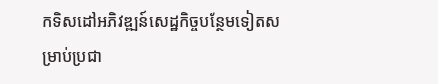កទិសដៅអភិវឌ្ឍន៍សេដ្ឋកិច្ចបន្ថែមទៀតសម្រាប់ប្រជា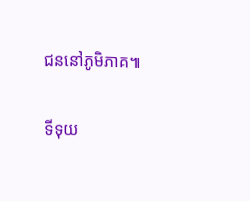ជននៅភូមិភាគ៕

ទីទុយ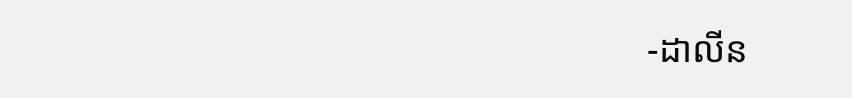-ដាលីន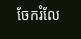ចែករំលែ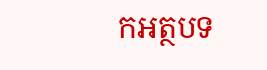កអត្ថបទ